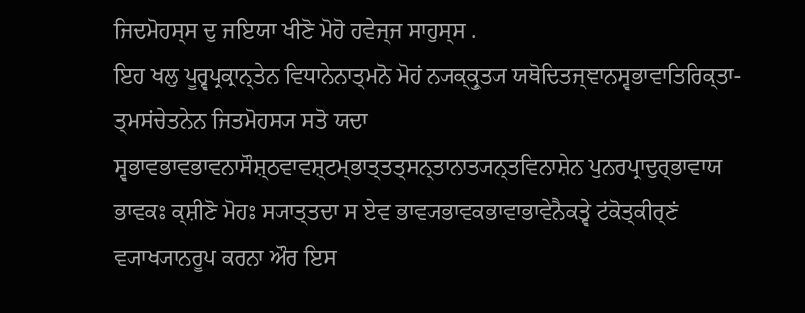ਜਿਦਮੋਹਸ੍ਸ ਦੁ ਜਇਯਾ ਖੀਣੋ ਮੋਹੋ ਹਵੇਜ੍ਜ ਸਾਹੁਸ੍ਸ .
ਇਹ ਖਲੁ ਪੂਰ੍ਵਪ੍ਰਕ੍ਰਾਨ੍ਤੇਨ ਵਿਧਾਨੇਨਾਤ੍ਮਨੋ ਮੋਹਂ ਨ੍ਯਕ੍ਕ੍ਰੁਤ੍ਯ ਯਥੋਦਿਤਜ੍ਞਾਨਸ੍ਵਭਾਵਾਤਿਰਿਕ੍ਤਾ- ਤ੍ਮਸਂਚੇਤਨੇਨ ਜਿਤਮੋਹਸ੍ਯ ਸਤੋ ਯਦਾ ਸ੍ਵਭਾਵਭਾਵਭਾਵਨਾਸੌਸ਼੍ਠਵਾਵਸ਼੍ਟਮ੍ਭਾਤ੍ਤਤ੍ਸਨ੍ਤਾਨਾਤ੍ਯਨ੍ਤਵਿਨਾਸ਼ੇਨ ਪੁਨਰਪ੍ਰਾਦੁਰ੍ਭਾਵਾਯ ਭਾਵਕਃ ਕ੍ਸ਼ੀਣੋ ਮੋਹਃ ਸ੍ਯਾਤ੍ਤਦਾ ਸ ਏਵ ਭਾਵ੍ਯਭਾਵਕਭਾਵਾਭਾਵੇਨੈਕਤ੍ਵੇ ਟਂਕੋਤ੍ਕੀਰ੍ਣਂ ਵ੍ਯਾਖ੍ਯਾਨਰੂਪ ਕਰਨਾ ਔਰ ਇਸ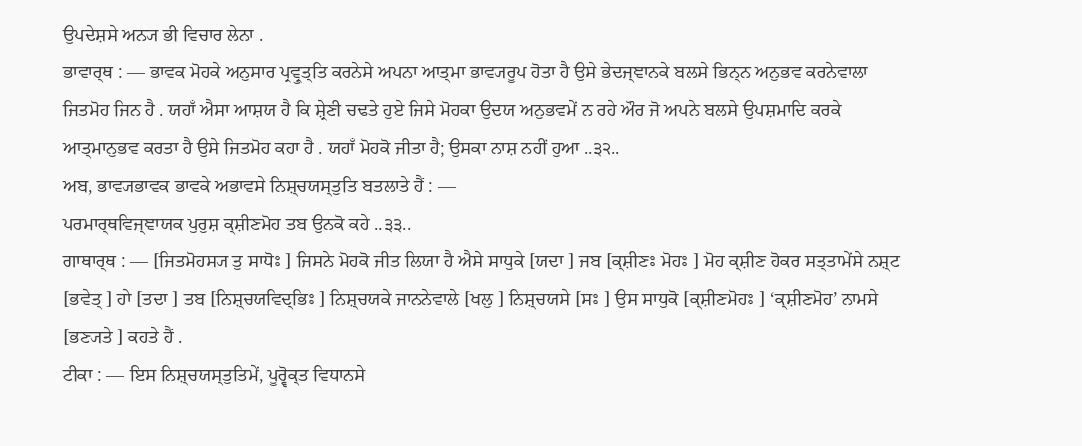ਉਪਦੇਸ਼ਸੇ ਅਨ੍ਯ ਭੀ ਵਿਚਾਰ ਲੇਨਾ .
ਭਾਵਾਰ੍ਥ : — ਭਾਵਕ ਮੋਹਕੇ ਅਨੁਸਾਰ ਪ੍ਰਵ੍ਰੁਤ੍ਤਿ ਕਰਨੇਸੇ ਅਪਨਾ ਆਤ੍ਮਾ ਭਾਵ੍ਯਰੂਪ ਹੋਤਾ ਹੈ ਉਸੇ ਭੇਦਜ੍ਞਾਨਕੇ ਬਲਸੇ ਭਿਨ੍ਨ ਅਨੁਭਵ ਕਰਨੇਵਾਲਾ ਜਿਤਮੋਹ ਜਿਨ ਹੈ . ਯਹਾਁ ਐਸਾ ਆਸ਼ਯ ਹੈ ਕਿ ਸ਼੍ਰੇਣੀ ਚਢਤੇ ਹੁਏ ਜਿਸੇ ਮੋਹਕਾ ਉਦਯ ਅਨੁਭਵਮੇਂ ਨ ਰਹੇ ਔਰ ਜੋ ਅਪਨੇ ਬਲਸੇ ਉਪਸ਼ਮਾਦਿ ਕਰਕੇ ਆਤ੍ਮਾਨੁਭਵ ਕਰਤਾ ਹੈ ਉਸੇ ਜਿਤਮੋਹ ਕਹਾ ਹੈ . ਯਹਾਁ ਮੋਹਕੋ ਜੀਤਾ ਹੈ; ਉਸਕਾ ਨਾਸ਼ ਨਹੀਂ ਹੁਆ ..੩੨..
ਅਬ, ਭਾਵ੍ਯਭਾਵਕ ਭਾਵਕੇ ਅਭਾਵਸੇ ਨਿਸ਼੍ਚਯਸ੍ਤੁਤਿ ਬਤਲਾਤੇ ਹੈਂ : —
ਪਰਮਾਰ੍ਥਵਿਜ੍ਞਾਯਕ ਪੁਰੁਸ਼ ਕ੍ਸ਼ੀਣਮੋਹ ਤਬ ਉਨਕੋ ਕਹੇ ..੩੩..
ਗਾਥਾਰ੍ਥ : — [ਜਿਤਮੋਹਸ੍ਯ ਤੁ ਸਾਧੋਃ ] ਜਿਸਨੇ ਮੋਹਕੋ ਜੀਤ ਲਿਯਾ ਹੈ ਐਸੇ ਸਾਧੁਕੇ [ਯਦਾ ] ਜਬ [ਕ੍ਸ਼ੀਣਃ ਮੋਹਃ ] ਮੋਹ ਕ੍ਸ਼ੀਣ ਹੋਕਰ ਸਤ੍ਤਾਮੇਂਸੇ ਨਸ਼੍ਟ [ਭਵੇਤ੍ ] ਹਾੇ [ਤਦਾ ] ਤਬ [ਨਿਸ਼੍ਚਯਵਿਦ੍ਭਿਃ ] ਨਿਸ਼੍ਚਯਕੇ ਜਾਨਨੇਵਾਲੇ [ਖਲੁ ] ਨਿਸ਼੍ਚਯਸੇ [ਸਃ ] ਉਸ ਸਾਧੁਕੋ [ਕ੍ਸ਼ੀਣਮੋਹਃ ] ‘ਕ੍ਸ਼ੀਣਮੋਹ’ ਨਾਮਸੇ [ਭਣ੍ਯਤੇ ] ਕਹਤੇ ਹੈਂ .
ਟੀਕਾ : — ਇਸ ਨਿਸ਼੍ਚਯਸ੍ਤੁਤਿਮੇਂ, ਪੂਰ੍ਵੋਕ੍ਤ ਵਿਧਾਨਸੇ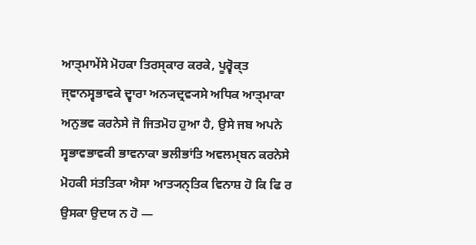ਆਤ੍ਮਾਮੇਂਸੇ ਮੋਹਕਾ ਤਿਰਸ੍ਕਾਰ ਕਰਕੇ, ਪੂਰ੍ਵੋਕ੍ਤ ਜ੍ਞਾਨਸ੍ਵਭਾਵਕੇ ਦ੍ਵਾਰਾ ਅਨ੍ਯਦ੍ਰਵ੍ਯਸੇ ਅਧਿਕ ਆਤ੍ਮਾਕਾ ਅਨੁਭਵ ਕਰਨੇਸੇ ਜੋ ਜਿਤਮੋਹ ਹੁਆ ਹੈ, ਉਸੇ ਜਬ ਅਪਨੇ ਸ੍ਵਭਾਵਭਾਵਕੀ ਭਾਵਨਾਕਾ ਭਲੀਭਾਂਤਿ ਅਵਲਮ੍ਬਨ ਕਰਨੇਸੇ ਮੋਹਕੀ ਸਂਤਤਿਕਾ ਐਸਾ ਆਤ੍ਯਨ੍ਤਿਕ ਵਿਨਾਸ਼ ਹੋ ਕਿ ਫਿ ਰ ਉਸਕਾ ਉਦਯ ਨ ਹੋ —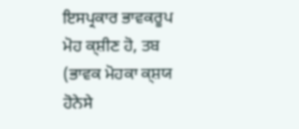ਇਸਪ੍ਰਕਾਰ ਭਾਵਕਰੂਪ ਮੋਹ ਕ੍ਸ਼ੀਣ ਹੋ, ਤਬ (ਭਾਵਕ ਮੋਹਕਾ ਕ੍ਸ਼ਯ ਹੋਨੇਸੇ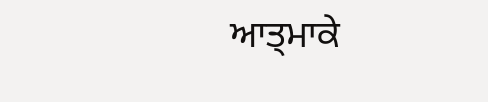ਆਤ੍ਮਾਕੇ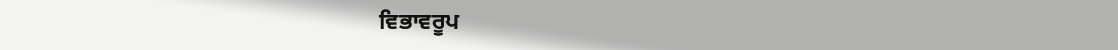ਵਿਭਾਵਰੂਪ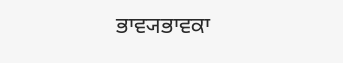ਭਾਵ੍ਯਭਾਵਕਾ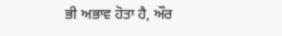ਭੀ ਅਭਾਵ ਹੋਤਾ ਹੈ, ਔਰ